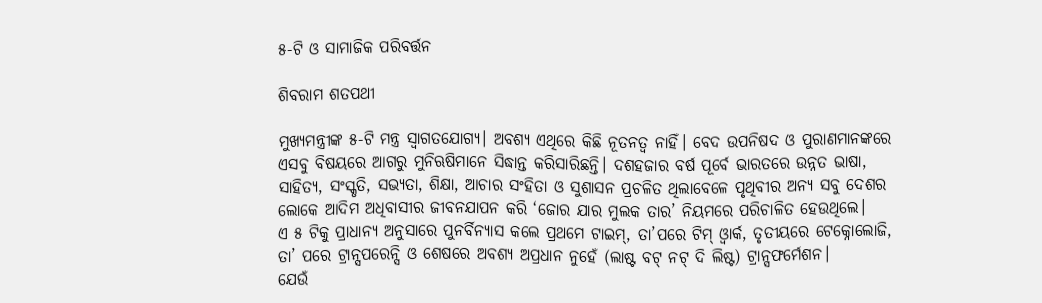୫-ଟି ଓ ସାମାଜିକ ପରିବର୍ତ୍ତନ

ଶିବରାମ ଶତପଥୀ

ମୁଖ୍ୟମନ୍ତ୍ରୀଙ୍କ ୫-ଟି ମନ୍ତ୍ର ସ୍ବାଗତଯୋଗ୍ୟ। ଅବଶ୍ୟ ଏଥିରେ କିଛି ନୂତନତ୍ୱ ନାହିଁ। ବେଦ ଉପନିଷଦ ଓ ପୁରାଣମାନଙ୍କରେ ଏସବୁ ବିଷୟରେ ଆଗରୁ ମୁନିଋଷିମାନେ ସିଦ୍ଧାନ୍ତ କରିସାରିଛନ୍ତି। ଦଶହଜାର ବର୍ଷ ପୂର୍ବେ ଭାରତରେ ଉନ୍ନତ ଭାଷା, ସାହିତ୍ୟ, ସଂସ୍କୃତି, ସଭ୍ୟତା, ଶିକ୍ଷା, ଆଚାର ସଂହିତା ଓ ସୁଶାସନ ପ୍ରଚଳିତ ଥିଲାବେଳେ ପୃଥିବୀର ଅନ୍ୟ ସବୁ ଦେଶର ଲୋକେ ଆଦିମ ଅଧିବାସୀର ଜୀବନଯାପନ କରି ‘ଜୋର ଯାର ମୁଲକ ତାର’ ନିୟମରେ ପରିଚାଳିତ ହେଉଥିଲେ।
ଏ ୫ ଟିକୁ ପ୍ରାଧାନ୍ୟ ଅନୁସାରେ ପୁନର୍ବିନ୍ୟାସ କଲେ ପ୍ରଥମେ ଟାଇମ୍‌, ତା’ପରେ ଟିମ୍‌ ଓ୍ବାର୍କ, ତୃତୀୟରେ ଟେକ୍ନୋଲୋଜି, ତା’ ପରେ ଟ୍ରାନ୍ସପରେନ୍ସି ଓ ଶେଷରେ ଅବଶ୍ୟ ଅପ୍ରଧାନ ନୁହେଁ (ଲାଷ୍ଟ ବଟ୍‌ ନଟ୍‌ ଦି ଲିଷ୍ଟ) ଟ୍ରାନ୍ସଫର୍ମେଶନ।
ଯେଉଁ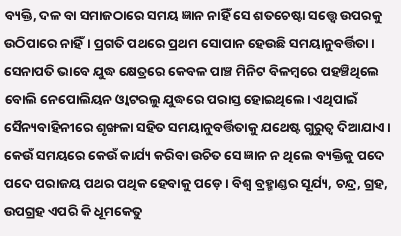ବ୍ୟକ୍ତି, ଦଳ ବା ସମାଜଠାରେ ସମୟ ଜ୍ଞାନ ନାହିଁ ସେ ଶତଚେଷ୍ଟା ସତ୍ତ୍ୱେ ଉପରକୁ ଉଠିପାରେ ନାହିଁ। ପ୍ରଗତି ପଥରେ ପ୍ରଥମ ସୋପାନ ହେଉଛି ସମୟାନୁବର୍ତ୍ତିତା। ସେନାପତି ଭାବେ ଯୁଦ୍ଧ କ୍ଷେତ୍ରରେ କେବଳ ପାଞ୍ଚ ମିନିଟ ବିଳମ୍ବରେ ପହଞ୍ଚିଥିଲେ ବୋଲି ନେପୋଲିୟନ ଓ୍ବାଟରଲୁ ଯୁଦ୍ଧରେ ପରାସ୍ତ ହୋଇଥିଲେ। ଏଥିପାଇଁ ସୈନ୍ୟବାହିନୀରେ ଶୃଙ୍ଖଳା ସହିତ ସମୟାନୁବର୍ତ୍ତିତାକୁ ଯଥେଷ୍ଟ ଗୁରୁତ୍ୱ ଦିଆଯାଏ। କେଉଁ ସମୟରେ କେଉଁ କାର୍ଯ୍ୟ କରିବା ଉଚିତ ସେ ଜ୍ଞାନ ନ ଥିଲେ ବ୍ୟକ୍ତିକୁ ପଦେ ପଦେ ପରାଜୟ ପଥର ପଥିକ ହେବାକୁ ପଡ଼େ। ବିଶ୍ୱ ବ୍ରହ୍ମାଣ୍ଡର ସୂର୍ଯ୍ୟ, ଚନ୍ଦ୍ର, ଗ୍ରହ, ଉପଗ୍ରହ ଏପରି କି ଧୂମକେତୁ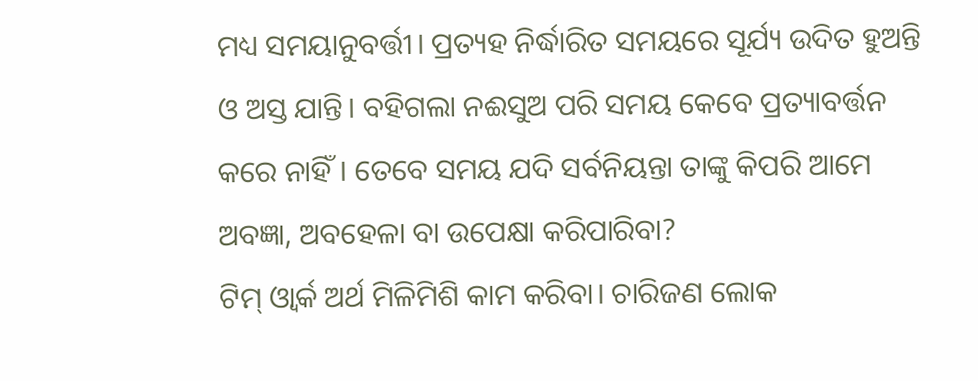ମଧ୍ୟ ସମୟାନୁବର୍ତ୍ତୀ। ପ୍ରତ୍ୟହ ନିର୍ଦ୍ଧାରିତ ସମୟରେ ସୂର୍ଯ୍ୟ ଉଦିତ ହୁଅନ୍ତି ଓ ଅସ୍ତ ଯାନ୍ତି। ବହିଗଲା ନଈସୁଅ ପରି ସମୟ କେବେ ପ୍ରତ୍ୟାବର୍ତ୍ତନ କରେ ନାହିଁ। ତେବେ ସମୟ ଯଦି ସର୍ବନିୟନ୍ତା ତାଙ୍କୁ କିପରି ଆମେ ଅବଜ୍ଞା, ଅବହେଳା ବା ଉପେକ୍ଷା କରିପାରିବା?
ଟିମ୍‌ ଓ୍ବାର୍କ ଅର୍ଥ ମିଳିମିଶି କାମ କରିବା। ଚାରିଜଣ ଲୋକ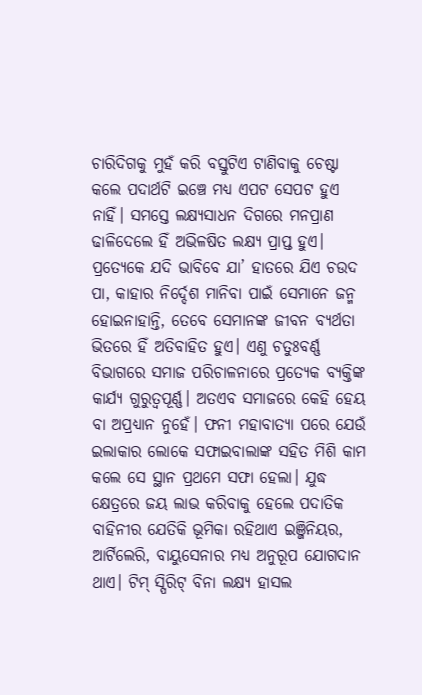ଚାରିଦିଗକୁ ମୁହଁ କରି ବସ୍ତୁଟିଏ ଟାଣିବାକୁ ଚେଷ୍ଟା କଲେ ପଦାର୍ଥଟି ଇଞ୍ଚେ ମଧ୍ୟ ଏପଟ ସେପଟ ହୁଏ ନାହିଁ। ସମସ୍ତେ ଲକ୍ଷ୍ୟସାଧନ ଦିଗରେ ମନପ୍ରାଣ ଢାଳିଦେଲେ ହିଁ ଅଭିଳଷିତ ଲକ୍ଷ୍ୟ ପ୍ରାପ୍ତ ହୁଏ। ପ୍ରତ୍ୟେକେ ଯଦି ଭାବିବେ ଯା’ ହାତରେ ଯିଏ ଚଉଦ ପା, କାହାର ନିର୍ଦ୍ଦେଶ ମାନିବା ପାଇଁ ସେମାନେ ଜନ୍ମ ହୋଇନାହାନ୍ତି, ତେବେ ସେମାନଙ୍କ ଜୀବନ ବ୍ୟର୍ଥତା ଭିତରେ ହିଁ ଅତିବାହିତ ହୁଏ। ଏଣୁ ଚତୁଃବର୍ଣ୍ଣ ବିଭାଗରେ ସମାଜ ପରିଚାଳନାରେ ପ୍ରତ୍ୟେକ ବ୍ୟକ୍ତିଙ୍କ କାର୍ଯ୍ୟ ଗୁରୁତ୍ୱପୂର୍ଣ୍ଣ। ଅତଏବ ସମାଜରେ କେହି ହେୟ ବା ଅପ୍ରଧ୍ୟାନ ନୁହେଁ। ଫନୀ ମହାବାତ୍ୟା ପରେ ଯେଉଁ ଇଲାକାର ଲୋକେ ସଫାଇବାଲାଙ୍କ ସହିତ ମିଶି କାମ କଲେ ସେ ସ୍ଥାନ ପ୍ରଥମେ ସଫା ହେଲା। ଯୁଦ୍ଧ କ୍ଷେତ୍ରରେ ଜୟ ଲାଭ କରିବାକୁ ହେଲେ ପଦାତିକ ବାହିନୀର ଯେତିକି ଭୂମିକା ରହିଥାଏ ଇଞ୍ଜିନିୟର, ଆର୍ଟିଲେରି, ବାୟୁସେନାର ମଧ୍ୟ ଅନୁରୂପ ଯୋଗଦାନ ଥାଏ। ଟିମ୍‌ ସ୍ପିରିଟ୍‌ ବିନା ଲକ୍ଷ୍ୟ ହାସଲ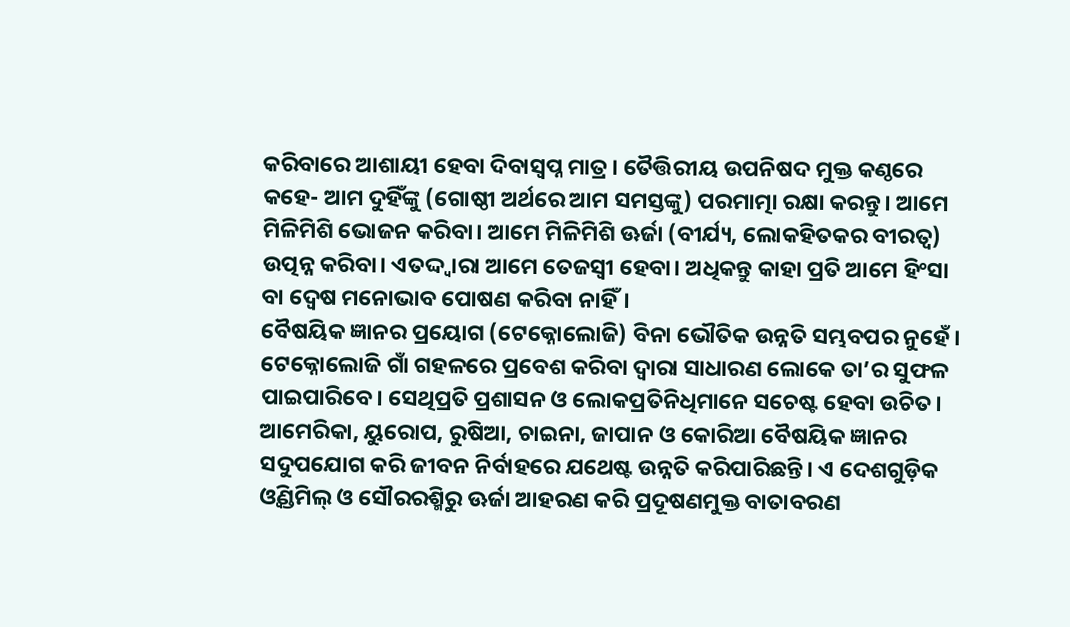କରିବାରେ ଆଶାୟୀ ହେବା ଦିବାସ୍ବପ୍ନ ମାତ୍ର। ତୈତ୍ତିରୀୟ ଉପନିଷଦ ମୁକ୍ତ କଣ୍ଠରେ କହେ- ଆମ ଦୁହିଁଙ୍କୁ (ଗୋଷ୍ଠୀ ଅର୍ଥରେ ଆମ ସମସ୍ତଙ୍କୁ) ପରମାତ୍ମା ରକ୍ଷା କରନ୍ତୁ। ଆମେ ମିଳିମିଶି ଭୋଜନ କରିବା। ଆମେ ମିଳିମିଶି ଊର୍ଜା (ବୀର୍ଯ୍ୟ, ଲୋକହିତକର ବୀରତ୍ୱ) ଉତ୍ପନ୍ନ କରିବା। ଏତଦ୍ଦ୍ବାରା ଆମେ ତେଜସ୍ବୀ ହେବା। ଅଧିକନ୍ତୁ କାହା ପ୍ରତି ଆମେ ହିଂସା ବା ଦ୍ୱେଷ ମନୋଭାବ ପୋଷଣ କରିବା ନାହିଁ।
ବୈଷୟିକ ଜ୍ଞାନର ପ୍ରୟୋଗ (ଟେକ୍ନୋଲୋଜି) ବିନା ଭୌତିକ ଉନ୍ନତି ସମ୍ଭବପର ନୁହେଁ। ଟେକ୍ନୋଲୋଜି ଗାଁ ଗହଳରେ ପ୍ରବେଶ କରିବା ଦ୍ୱାରା ସାଧାରଣ ଲୋକେ ତା’ର ସୁଫଳ ପାଇପାରିବେ। ସେଥିପ୍ରତି ପ୍ରଶାସନ ଓ ଲୋକପ୍ରତିନିଧିମାନେ ସଚେଷ୍ଟ ହେବା ଉଚିତ। ଆମେରିକା, ୟୁରୋପ, ରୁଷିଆ, ଚାଇନା, ଜାପାନ ଓ କୋରିଆ ବୈଷୟିକ ଜ୍ଞାନର ସଦୁପଯୋଗ କରି ଜୀବନ ନିର୍ବାହରେ ଯଥେଷ୍ଟ ଉନ୍ନତି କରିପାରିଛନ୍ତି। ଏ ଦେଶଗୁଡ଼ିକ ଓ୍ବିଣ୍ଡମିଲ୍‌ ଓ ସୌରରଶ୍ମିରୁ ଊର୍ଜା ଆହରଣ କରି ପ୍ରଦୂଷଣମୁକ୍ତ ବାତାବରଣ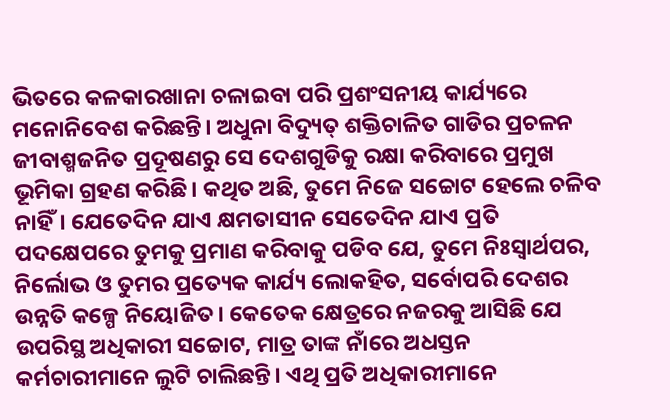ଭିତରେ କଳକାରଖାନା ଚଳାଇବା ପରି ପ୍ରଶଂସନୀୟ କାର୍ଯ୍ୟରେ ମନୋନିବେଶ କରିଛନ୍ତି। ଅଧୁନା ବିଦ୍ୟୁତ୍‌ ଶକ୍ତିଚାଳିତ ଗାଡିର ପ୍ରଚଳନ ଜୀବାଶ୍ମଜନିତ ପ୍ରଦୂଷଣରୁ ସେ ଦେଶଗୁଡିକୁ ରକ୍ଷା କରିବାରେ ପ୍ରମୁଖ ଭୂମିକା ଗ୍ରହଣ କରିଛି। କଥିତ ଅଛି, ତୁମେ ନିଜେ ସଚ୍ଚୋଟ ହେଲେ ଚଳିବ ନାହିଁ। ଯେତେଦିନ ଯାଏ କ୍ଷମତାସୀନ ସେତେଦିନ ଯାଏ ପ୍ରତି ପଦକ୍ଷେପରେ ତୁମକୁ ପ୍ରମାଣ କରିବାକୁ ପଡିବ ଯେ, ତୁମେ ନିଃସ୍ବାର୍ଥପର, ନିର୍ଲୋଭ ଓ ତୁମର ପ୍ରତ୍ୟେକ କାର୍ଯ୍ୟ ଲୋକହିତ, ସର୍ବୋପରି ଦେଶର ଉନ୍ନତି କଳ୍ପେ ନିୟୋଜିତ। କେତେକ କ୍ଷେତ୍ରରେ ନଜରକୁ ଆସିଛି ଯେ ଉପରିସ୍ଥ ଅଧିକାରୀ ସଚ୍ଚୋଟ, ମାତ୍ର ତାଙ୍କ ନାଁରେ ଅଧସ୍ତନ କର୍ମଚାରୀମାନେ ଲୁଟି ଚାଲିଛନ୍ତି। ଏଥି ପ୍ରତି ଅଧିକାରୀମାନେ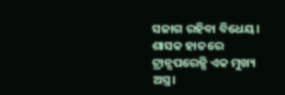ସଜାଗ ରହିବା ବିଧେୟ। ଶାସକ ହାତରେ ଟ୍ରାନ୍ସପରେନ୍ସି ଏକ ମୁଖ୍ୟ ଅସ୍ତ୍ର।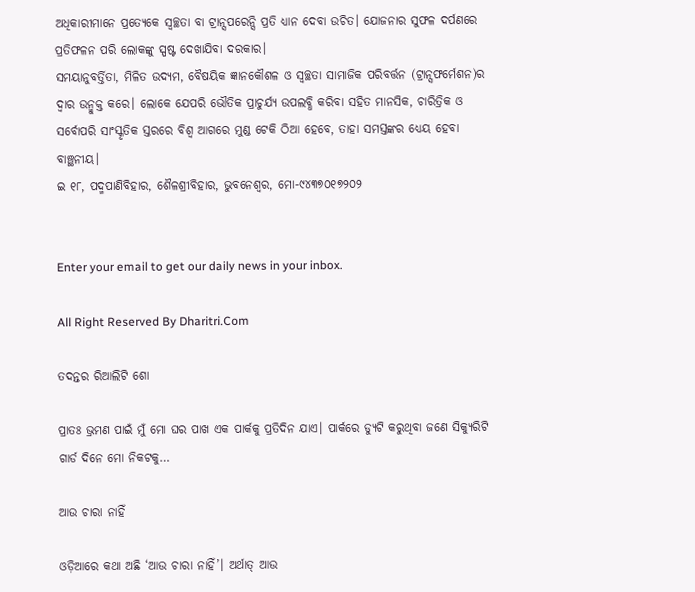ଅଧିକାରୀମାନେ ପ୍ରତ୍ୟେକେ ସ୍ବଚ୍ଛତା ବା ଟ୍ରାନ୍ସପରେନ୍ସି ପ୍ରତି ଧ୍ୟାନ ଦେବା ଉଚିତ। ଯୋଜନାର ସୁଫଳ ଦର୍ପଣରେ ପ୍ରତିଫଳନ ପରି ଲୋକଙ୍କୁ ସ୍ପଷ୍ଟ ଦେଖାଯିବା ଦରକାର।
ସମୟାନୁବର୍ତ୍ତିତା, ମିଳିତ ଉଦ୍ୟମ, ବୈଷୟିକ ଜ୍ଞାନକୌଶଳ ଓ ସ୍ବଚ୍ଛତା ସାମାଜିକ ପରିବର୍ତ୍ତନ (ଟ୍ରାନ୍ସଫର୍ମେଶନ)ର ଦ୍ୱାର ଉନ୍ମୁକ୍ତ କରେ। ଲୋକେ ଯେପରି ଭୌତିକ ପ୍ରାଚୁର୍ଯ୍ୟ ଉପଲବ୍ଧି କରିବା ସହିତ ମାନସିକ, ଚାରିତ୍ରିକ ଓ ସର୍ବୋପରି ସାଂସ୍କୃତିକ ସ୍ତରରେ ବିଶ୍ୱ ଆଗରେ ମୁଣ୍ଡ ଟେକି ଠିଆ ହେବେ, ତାହା ସମସ୍ତଙ୍କର ଧ୍ୟେୟ ହେବା ବାଞ୍ଛନୀୟ।
ଇ ୧୮, ପଦ୍ମପାଣିବିହାର, ଶୈଳଶ୍ରୀବିହାର, ଭୁବନେଶ୍ୱର, ମୋ-୯୪୩୭୦୧୭୨୦୨


Enter your email to get our daily news in your inbox.

All Right Reserved By Dharitri.Com

ତଦନ୍ତର ରିଆଲିଟି ଶୋ

ପ୍ରାତଃ ଭ୍ରମଣ ପାଇଁ ମୁଁ ମୋ ଘର ପାଖ ଏକ ପାର୍କକୁ ପ୍ରତିଦିନ ଯାଏ। ପାର୍କରେ ଡ୍ୟୁଟି କରୁଥିବା ଜଣେ ସିକ୍ୟୁରିଟି ଗାର୍ଡ ଦିନେ ମୋ ନିକଟକୁ…

ଆଉ ଚାରା ନାହିଁ

ଓଡ଼ିଆରେ କଥା ଅଛି ‘ଆଉ ଚାରା ନାହିଁ’। ଅର୍ଥାତ୍‌ ଆଉ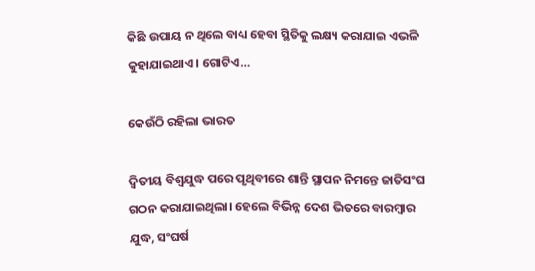କିଛି ଉପାୟ ନ ଥିଲେ ବାଧ୍ୟ ହେବା ସ୍ଥିତିକୁ ଲକ୍ଷ୍ୟ କରାଯାଇ ଏଭଳି କୁହାଯାଇଥାଏ। ଗୋଟିଏ…

କେଉଁଠି ରହିଲା ଭାରତ

ଦ୍ୱିତୀୟ ବିଶ୍ୱଯୁଦ୍ଧ ପରେ ପୃଥିବୀରେ ଶାନ୍ତି ସ୍ଥାପନ ନିମନ୍ତେ ଜାତିସଂଘ ଗଠନ କରାଯାଇଥିଲା। ହେଲେ ବିଭିନ୍ନ ଦେଶ ଭିତରେ ବାରମ୍ବାର ଯୁଦ୍ଧ, ସଂଘର୍ଷ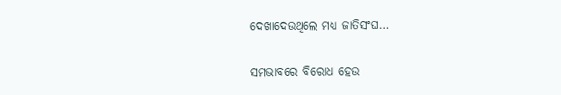ଦେଖାଦେଉଥିଲେ ମଧ୍ୟ ଜାତିସଂଘ…

ସମଭାବରେ ବିରୋଧ ହେଉ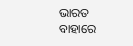ଭାରତ ବାହାରେ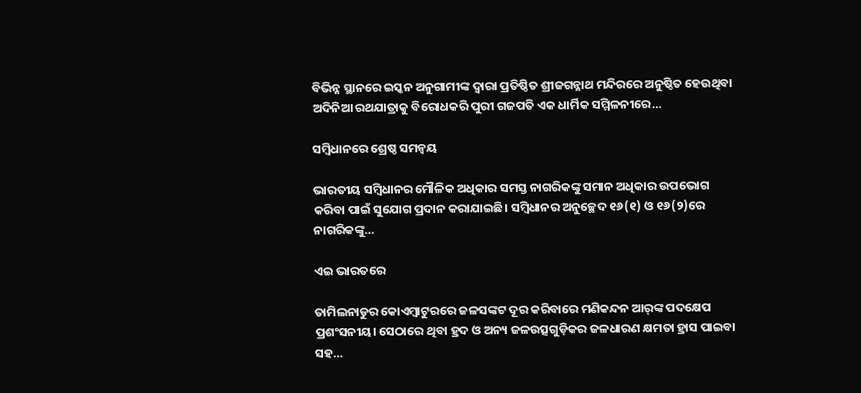ବିଭିନ୍ନ ସ୍ଥାନରେ ଇସ୍କନ ଅନୁଗାମୀଙ୍କ ଦ୍ୱାରା ପ୍ରତିଷ୍ଠିତ ଶ୍ରୀଜଗନ୍ନାଥ ମନ୍ଦିରରେ ଅନୁଷ୍ଠିତ ହେଉଥିବା ଅଦିନିଆ ରଥଯାତ୍ରାକୁ ବିରୋଧକରି ପୁରୀ ଗଜପତି ଏକ ଧାର୍ମିକ ସମ୍ମିଳନୀରେ…

ସମ୍ବିଧାନରେ ଶ୍ରେଷ୍ଠ ସମନ୍ବୟ

ଭାରତୀୟ ସମ୍ବିଧାନର ମୌଳିକ ଅଧିକାର ସମସ୍ତ ନାଗରିକଙ୍କୁ ସମାନ ଅଧିକାର ଉପଭୋଗ କରିବା ପାଇଁ ସୁଯୋଗ ପ୍ରଦାନ କରାଯାଇଛି। ସମ୍ବିଧାନର ଅନୁଚ୍ଛେଦ ୧୬(୧) ଓ ୧୬(୨)ରେ ନାଗରିକଙ୍କୁ…

ଏଇ ଭାରତରେ

ତାମିଲନାଡୁର କୋଏମ୍ବାଟୁରରେ ଜଳସଙ୍କଟ ଦୂର କରିବାରେ ମଣିକନ୍ଦନ ଆର୍‌ଙ୍କ ପଦକ୍ଷେପ ପ୍ରଶଂସନୀୟ। ସେଠାରେ ଥିବା ହ୍ରଦ ଓ ଅନ୍ୟ ଜଳଉତ୍ସଗୁଡ଼ିକର ଜଳଧାରଣ କ୍ଷମତା ହ୍ରାସ ପାଇବା ସହ…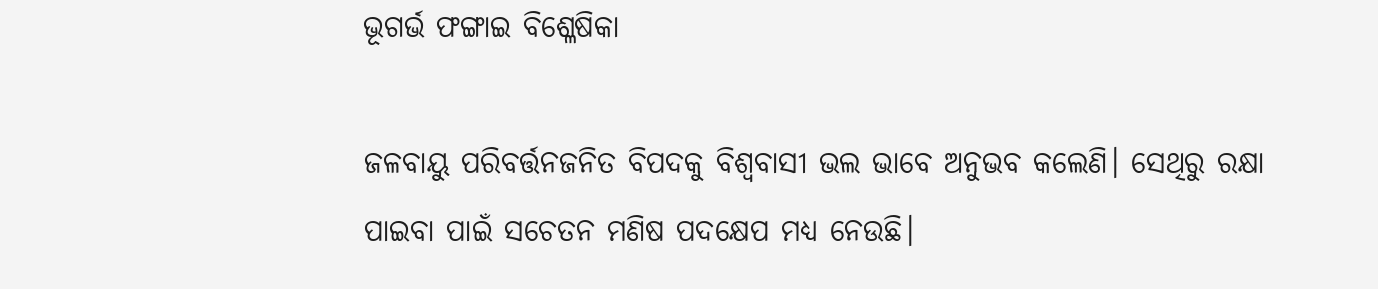ଭୂଗର୍ଭ ଫଙ୍ଗାଇ ବିଶ୍ଳେଷିକା

ଜଳବାୟୁ ପରିବର୍ତ୍ତନଜନିତ ବିପଦକୁ ବିଶ୍ୱବାସୀ ଭଲ ଭାବେ ଅନୁଭବ କଲେଣି। ସେଥିରୁ ରକ୍ଷା ପାଇବା ପାଇଁ ସଚେତନ ମଣିଷ ପଦକ୍ଷେପ ମଧ୍ୟ ନେଉଛି।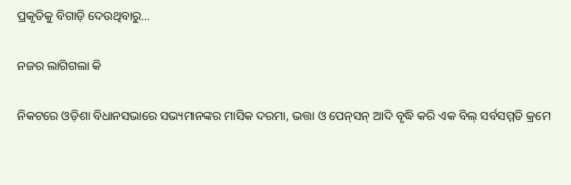ପ୍ରକୃତିକୁ ବିଗାଡ଼ି ଦେଉଥିବାରୁ…

ନଜର ଲାଗିଗଲା କି

ନିକଟରେ ଓଡ଼ିଶା ବିଧାନସଭାରେ ସଭ୍ୟମାନଙ୍କର ମାସିକ ଦରମା, ଭତ୍ତା ଓ ପେନ୍‌ସନ୍‌ ଆଦି ବୃଦ୍ଧି କରି ଏକ ବିଲ୍‌ ସର୍ବସମ୍ମତି କ୍ରମେ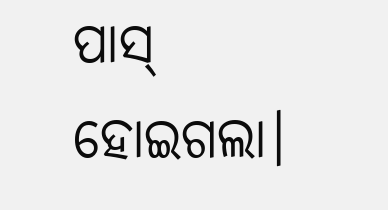ପାସ୍‌ ହୋଇଗଲା।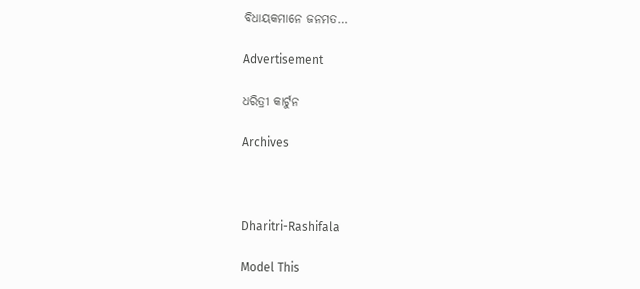ବିଧାୟକମାନେ ଜନମତ…

Advertisement

ଧରିତ୍ରୀ କାର୍ଟୁନ

Archives



Dharitri-Rashifala

Model This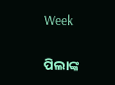Week

ପିଲାଙ୍କ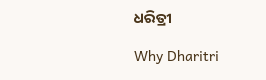ଧରିତ୍ରୀ

Why Dharitri